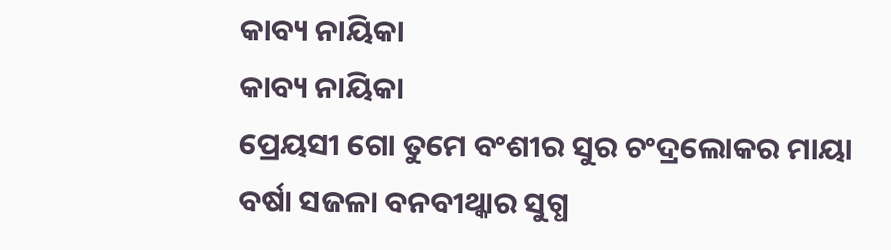କାବ୍ୟ ନାୟିକା
କାବ୍ୟ ନାୟିକା
ପ୍ରେୟସୀ ଗୋ ତୁମେ ବଂଶୀର ସୁର ଚଂଦ୍ରଲୋକର ମାୟା
ବର୍ଷା ସଜଳା ବନବୀଥ୍କାର ସୁଗ୍ଧ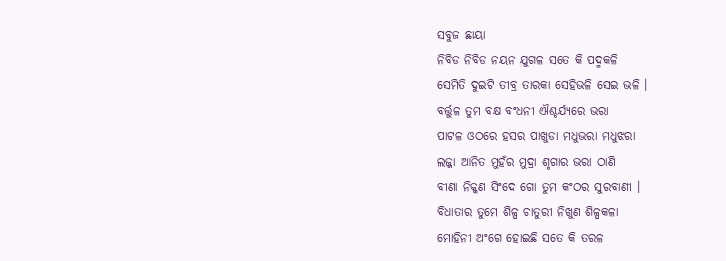ସବୁଜ ଛାୟା
ନିବିଡ ନିବିଡ ନୟନ ଯୁଗଳ ସତେ କି ପଦ୍ମକଳି
ସେମିତି ଦୁଇଟି ତୀବ୍ର ତାରକା ସେହିଭଳି ସେଇ ଭଳି ।
ବର୍ତ୍ତୁଳ ତୁମ ବକ୍ଷ ବଂଧନୀ ଐଶ୍ଚର୍ଯ୍ୟରେ ଭରା
ପାଟଳ ଓଠରେ ହସର ପାଖୁଡା ମଧୁଭରା ମଧୁଝରା
ଲଜ୍ଜା ଆନିତ ମୁହଁର ମୁଦ୍ରା ଶୃଗାର ଭରା ଠାଣି
ବୀଣା ନିକ୍କଣ ସିଂଦେ ଗୋ ତୁମ କଂଠର ସୁରବାଣୀ ।
ବିଧାତାର ତୁମେ ଶିଳ୍ପ ଚାତୁରୀ ନିଖୁଣ ଶିଳ୍ପକଳା
ମୋହିନୀ ଅଂଗେ ହୋଇଛି ସତେ କି ତରଳ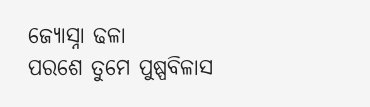ଜ୍ୟୋସ୍ନା ଢଳା
ପରଶେ ତୁମେ ପୁଷ୍ପବିଳାସ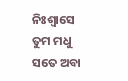ନିଃଶ୍ୱାସେ ତୁମ ମଧୁ
ସତେ ଅବା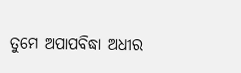ତୁମେ ଅପାପବିଦ୍ଧା ଅଧୀର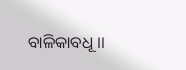ବାଳିକାବଧୂ ।।